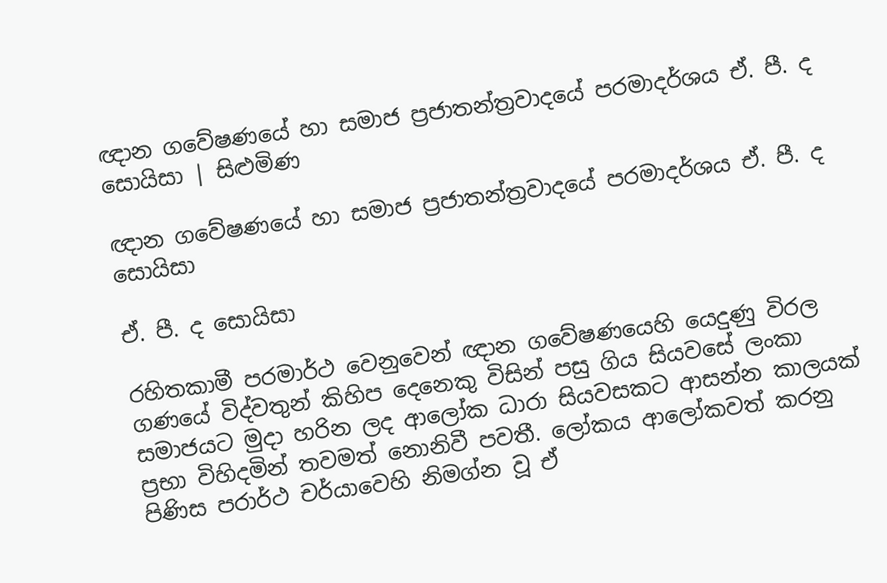ඥාන ගවේෂණයේ හා සමාජ ප්‍රජාතන්ත්‍රවාදයේ පරමාදර්ශය ඒ. පී. ද සොයිසා | සිළුමිණ

ඥාන ගවේෂණයේ හා සමාජ ප්‍රජාතන්ත්‍රවාදයේ පරමාදර්ශය ඒ. පී. ද සොයිසා

ඒ. පී. ද සොයිසා

රහිතකාමී පරමාර්ථ වෙනුවෙන් ඥාන ගවේෂණයෙහි යෙදුණු විරල ගණයේ විද්වතුන් කිහිප දෙනෙකු විසින් පසු ගිය සියවසේ ලංකා සමාජයට මුදා හරින ලද ආලෝක ධාරා සියවසකට ආසන්න කාලයක් ප්‍රභා විහිදමින් තවමත් නොනිවී පවතී. ලෝකය ආලෝකවත් කරනු පිණිස පරාර්ථ චර්යාවෙහි නිමග්න වූ ඒ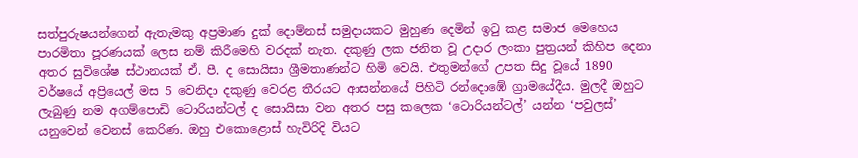සත්පුරුෂයන්ගෙන් ඇතැමකු අප්‍රමාණ දුක් දොම්නස් සමුදායකට මුහුණ දෙමින් ඉටු කළ සමාජ මෙහෙය පාරමිතා පූරණයක් ලෙස නම් කිරීමෙහි වරදක් නැත. දකුණු ලක ජනිත වූ උදාර ලංකා පුත්‍රයන් කිහිප දෙනා අතර සුවිශේෂ ස්ථානයක් ඒ. පී. ද සොයිසා ශ්‍රීමතාණන්ට හිමි වෙයි. එතුමන්ගේ උපත සිදු වූයේ 1890 වර්ෂයේ අප්‍රියෙල් මස 5 වෙනිදා දකුණු වෙරළ තීරයට ආසන්නයේ පිහිටි රන්දොඹේ ග්‍රාමයේදීය. මුලදී ඔහුට ලැබුණු නම අගම්පොඩි ටොරියන්ටල් ද සොයිසා වන අතර පසු කලෙක ‘ටොරියන්ටල්’ යන්න ‘පවුලස්’ යනුවෙන් වෙනස් කෙරිණ. ඔහු එකොළොස් හැවිරිදි වියට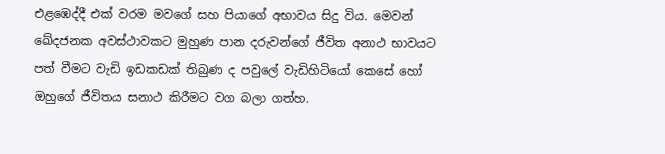එළඹෙද්දී එක් වරම මවගේ සහ පියාගේ අභාවය සිදු විය. මෙවන් ඛේදජනක අවස්ථාවකට මුහුණ පාන දරුවන්ගේ ජීවිත අනාථ භාවයට පත් වීමට වැඩි ඉඩකඩක් තිබුණ ද පවුලේ වැඩිහිටියෝ කෙසේ හෝ ඔහුගේ ජීවිතය සනාථ කිරීමට වග බලා ගත්හ.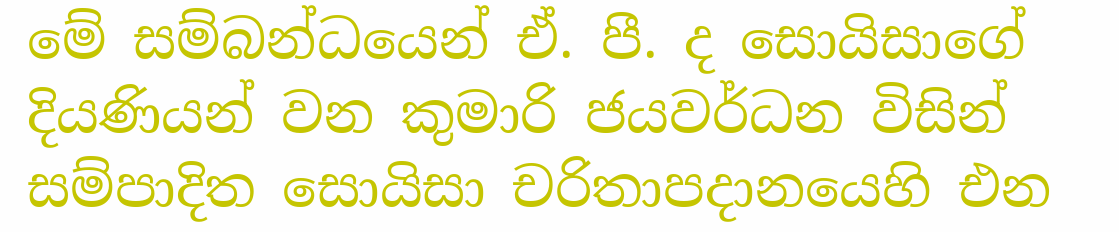මේ සම්බන්ධයෙන් ඒ. පී. ද සොයිසාගේ දියණියන් වන කුමාරි ජයවර්ධන විසින් සම්පාදිත සොයිසා චරිතාපදානයෙහි එන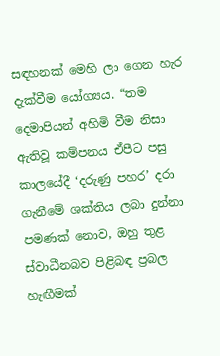සඳහනක් මෙහි ලා ගෙන හැර දැක්වීම යෝග්‍යය. “තම දෙමාපියන් අහිමි වීම නිසා ඇතිවූ කම්පනය ඒපීට පසු කාලයේදී ‘දරුණු පහර’ දරා ගැනීමේ ශක්තිය ලබා දුන්නා පමණක් නොව, ඔහු තුළ ස්වාධීනබව පිළිබඳ ප්‍රබල හැඟීමක්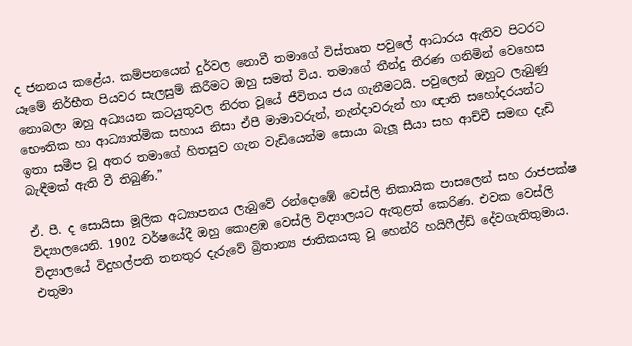ද ජනනය කළේය. කම්පනයෙන් දුර්වල නොවී තමාගේ විස්තෘත පවුලේ ආධාරය ඇතිව පිටරට යෑමේ නිර්භීත පියවර සැලසුම් කිරීමට ඔහු සමත් විය. තමාගේ තීන්දු තීරණ ගනිමින් වෙහෙස නොබලා ඔහු අධ්‍යයන කටයුතුවල නිරත වූයේ ජීවිතය ජය ගැනීමටයි. පවුලෙන් ඔහුට ලැබුණු භෞතික හා ආධ්‍යාත්මික සහාය නිසා ඒපී මාමාවරුන්, නැන්දාවරුන් හා ඥාති සහෝදරයන්ට ඉතා සමීප වූ අතර තමාගේ හිතසුව ගැන වැඩියෙන්ම සොයා බැලූ සීයා සහ ආච්චී සමඟ දැඩි බැඳීමක් ඇති වී තිබුණි.”

ඒ. පී. ද සොයිසා මූලික අධ්‍යාපනය ලැබුවේ රන්දොඹේ වෙස්ලි නිකායික පාසලෙන් සහ රාජපක්ෂ විද්‍යාලයෙනි. 1902 වර්ෂයේදී ඔහු කොළඹ වෙස්ලි විද්‍යාලයට ඇතුළත් කෙරිණ. එවක වෙස්ලි විද්‍යාලයේ විදුහල්පති තනතුර දැරුවේ බ්‍රිතාන්‍ය ජාතිකයකු වූ හෙන්රි හයිෆීල්ඩ් දේවගැතිතුමාය. එතුමා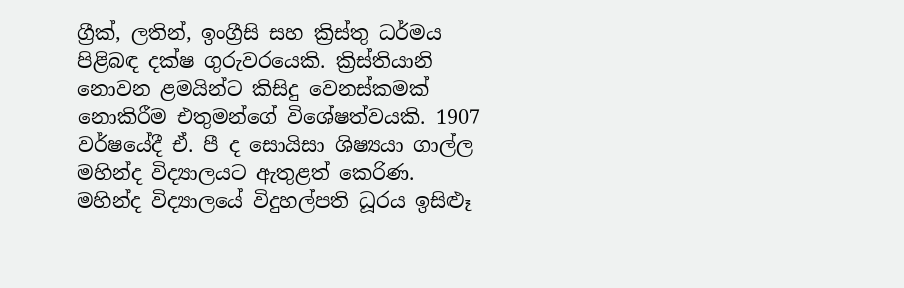ග්‍රීක්, ලතින්, ඉංග්‍රීසි සහ ක්‍රිස්තු ධර්මය පිළිබඳ දක්ෂ ගුරුවරයෙකි. ක්‍රිස්තියානි නොවන ළමයින්ට කිසිදු වෙනස්කමක් නොකිරීම එතුමන්ගේ විශේෂත්වයකි. 1907 වර්ෂයේදී ඒ. පී ද සොයිසා ශිෂ්‍යයා ගාල්ල මහින්ද විද්‍යාලයට ඇතුළත් කෙරිණ. මහින්ද විද්‍යාලයේ විදුහල්පති ධූරය ඉසිළුෑ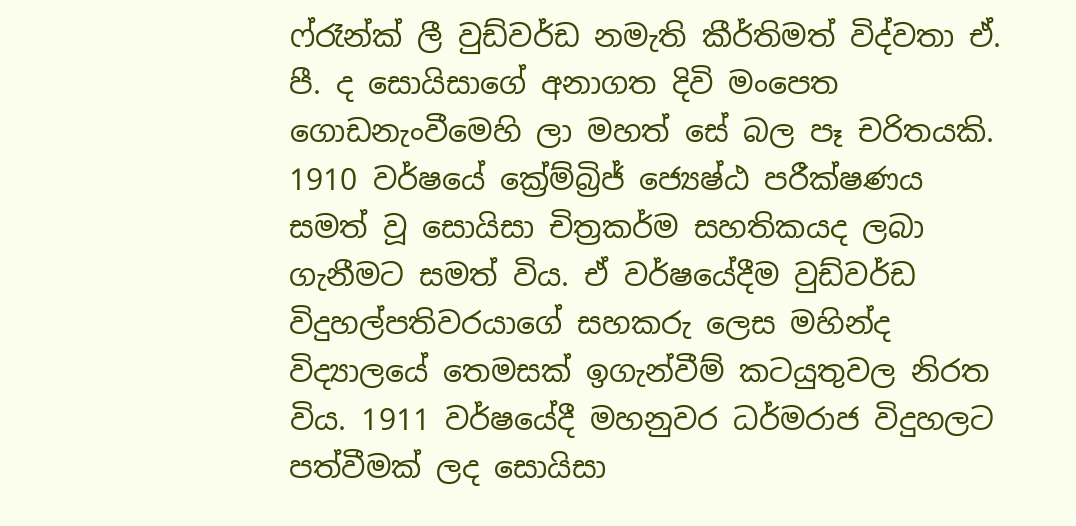ෆ්රෑන්ක් ලී වුඩ්වර්ඩ නමැති කීර්තිමත් විද්වතා ඒ. පී. ද සොයිසාගේ අනාගත දිවි මංපෙත ගොඩනැංවීමෙහි ලා මහත් සේ බල පෑ චරිතයකි. 1910 වර්ෂයේ ක්‍රේම්බ්‍රිජ් ජ්‍යෙෂ්ඨ පරීක්ෂණය සමත් වූ සොයිසා චිත්‍රකර්ම සහතිකයද ලබා ගැනීමට සමත් විය. ඒ වර්ෂයේදීම වුඩ්වර්ඩ විදුහල්පතිවරයාගේ සහකරු ලෙස මහින්ද විද්‍යාලයේ තෙමසක් ඉගැන්වීම් කටයුතුවල නිරත විය. 1911 වර්ෂයේදී මහනුවර ධර්මරාජ විදුහලට පත්වීමක් ලද සොයිසා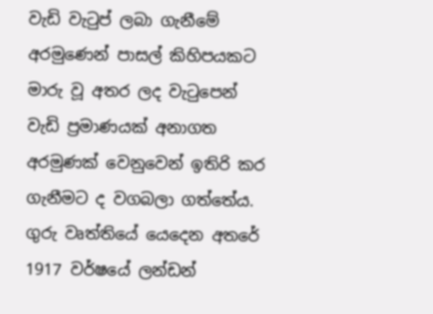වැඩි වැටුප් ලබා ගැනීමේ අරමුණෙන් පාසල් කිහිපයකට මාරු වූ අතර ලද වැටුපෙන් වැඩි ප්‍රමාණයක් අනාගත අරමුණක් වෙනුවෙන් ඉතිරි කර ගැනීමට ද වගබලා ගත්තේය. ගුරු වෘත්තියේ යෙදෙන අතරේ 1917 වර්ෂයේ ලන්ඩන්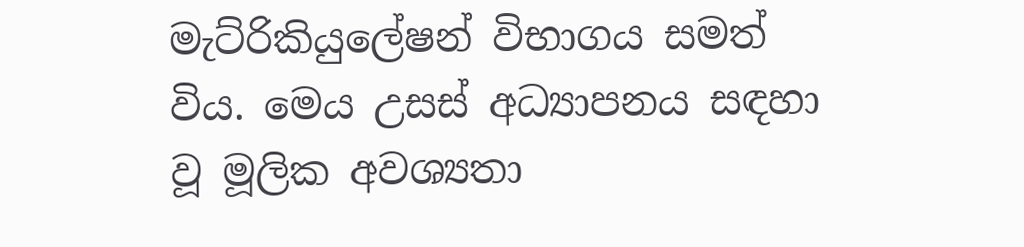මැට්රිකියුලේෂන් විභාගය සමත් විය. මෙය උසස් අධ්‍යාපනය සඳහා වූ මූලික අවශ්‍යතා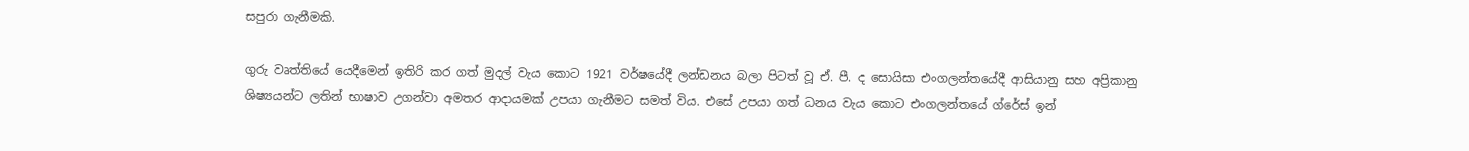සපුරා ගැනීමකි.

ගුරු වෘත්තියේ යෙදීමෙන් ඉතිරි කර ගත් මුදල් වැය කොට 1921 වර්ෂයේදී ලන්ඩනය බලා පිටත් වූ ඒ. පී. ද සොයිසා එංගලන්තයේදී ආසියානු සහ අප්‍රිකානු ශිෂ්‍යයන්ට ලතින් භාෂාව උගන්වා අමතර ආදායමක් උපයා ගැනීමට සමත් විය. එසේ උපයා ගත් ධනය වැය කොට එංගලන්තයේ ග්රේස් ඉන්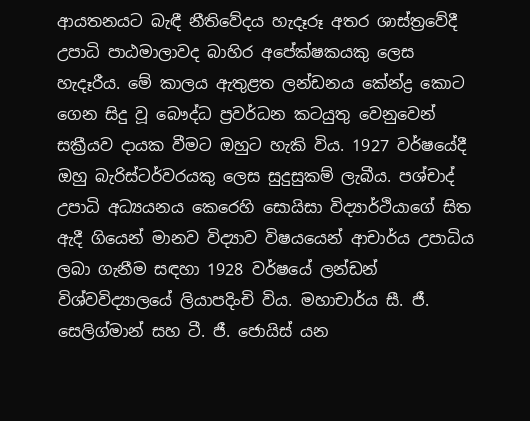ආයතනයට බැඳී නීතිවේදය හැදෑරූ අතර ශාස්ත්‍රවේදී උපාධි පාඨමාලාවද බාහිර අපේක්ෂකයකු ලෙස හැදෑරීය. මේ කාලය ඇතුළත ලන්ඩනය කේන්ද්‍ර කොට ගෙන සිදු වූ බෞද්ධ ප්‍රවර්ධන කටයුතු වෙනුවෙන් සක්‍රීයව දායක වීමට ඔහුට හැකි විය. 1927 වර්ෂයේදී ඔහු බැරිස්ටර්වරයකු ලෙස සුදුසුකම් ලැබීය. පශ්චාද් උපාධි අධ්‍යයනය කෙරෙහි සොයිසා විද්‍යාර්ථියාගේ සිත ඇදී ගියෙන් මානව විද්‍යාව විෂයයෙන් ආචාර්ය උපාධිය ලබා ගැනීම සඳහා 1928 වර්ෂයේ ලන්ඩන් විශ්වවිද්‍යාලයේ ලියාපදිංචි විය. මහාචාර්ය සී. ජී. සෙලිග්මාන් සහ ටී. ජී. ජොයිස් යන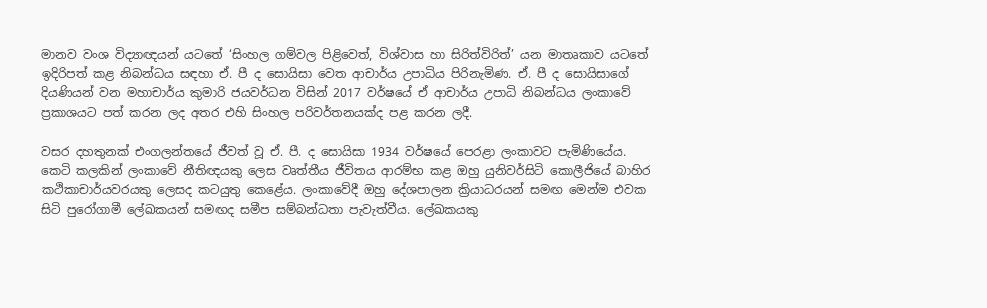මානව වංශ විද්‍යාඥයන් යටතේ ‘සිංහල ගම්වල පිළිවෙත්, විශ්වාස හා සිරිත්විරිත්’ යන මාතෘකාව යටතේ ඉදිරිපත් කළ නිබන්ධය සඳහා ඒ. පී ද සොයිසා වෙත ආචාර්ය උපාධිය පිරිනැමිණ. ඒ. පී ද සොයිසාගේ දියණියන් වන මහාචාර්ය කුමාරි ජයවර්ධන විසින් 2017 වර්ෂයේ ඒ ආචාර්ය උපාධි නිබන්ධය ලංකාවේ ප්‍රකාශයට පත් කරන ලද අතර එහි සිංහල පරිවර්තනයක්ද පළ කරන ලදී.

වසර දහතුනක් එංගලන්තයේ ජීවත් වූ ඒ. පී. ද සොයිසා 1934 වර්ෂයේ පෙරළා ලංකාවට පැමිණියේය. කෙටි කලකින් ලංකාවේ නීතිඥයකු ලෙස වෘත්තීය ජීවිතය ආරම්භ කළ ඔහු යුනිවර්සිටි කොලීජියේ බාහිර කථිකාචාර්යවරයකු ලෙසද කටයුතු කෙළේය. ලංකාවේදී ඔහු දේශපාලන ක්‍රියාධරයන් සමඟ මෙන්ම එවක සිටි පුරෝගාමී ලේඛකයන් සමඟද සමීප සම්බන්ධතා පැවැත්වීය. ලේඛකයකු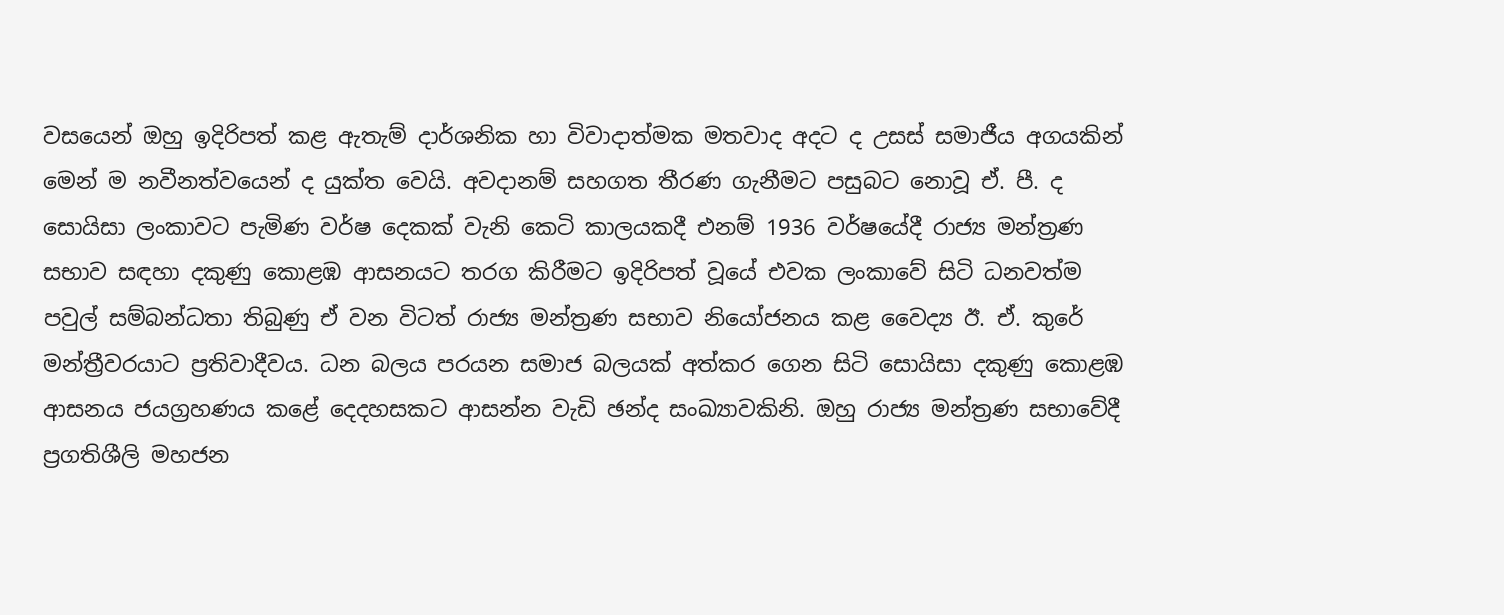වසයෙන් ඔහු ඉදිරිපත් කළ ඇතැම් දාර්ශනික හා විවාදාත්මක මතවාද අදට ද උසස් සමාජීය අගයකින් මෙන් ම නවීනත්වයෙන් ද යුක්ත වෙයි. අවදානම් සහගත තීරණ ගැනීමට පසුබට නොවූ ඒ. පී. ද සොයිසා ලංකාවට පැමිණ වර්ෂ දෙකක් වැනි කෙටි කාලයකදී එනම් 1936 වර්ෂයේදී රාජ්‍ය මන්ත්‍රණ සභාව සඳහා දකුණු කොළඹ ආසනයට තරග කිරීමට ඉදිරිපත් වූයේ එවක ලංකාවේ සිටි ධනවත්ම පවුල් සම්බන්ධතා තිබුණු ඒ වන විටත් රාජ්‍ය මන්ත්‍රණ සභාව නියෝජනය කළ වෛද්‍ය ඊ. ඒ. කුරේ මන්ත්‍රීවරයාට ප්‍රතිවාදීවය. ධන බලය පරයන සමාජ බලයක් අත්කර ගෙන සිටි සොයිසා දකුණු කොළඹ ආසනය ජයග්‍රහණය කළේ දෙදහසකට ආසන්න වැඩි ඡන්ද සංඛ්‍යාවකිනි. ඔහු රාජ්‍ය මන්ත්‍රණ සභාවේදී ප්‍රගතිශීලි මහජන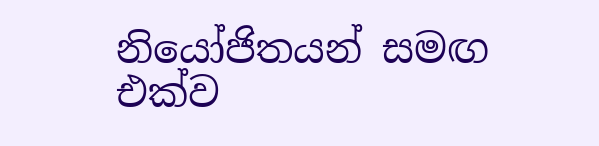නියෝජිතයන් සමඟ එක්ව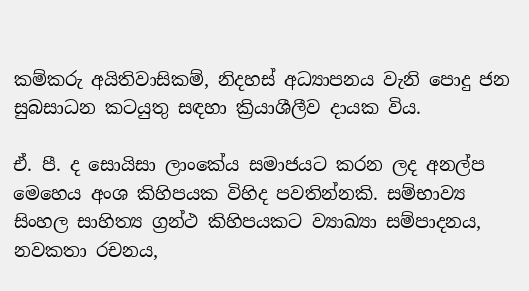කම්කරු අයිතිවාසිකම්, නිදහස් අධ්‍යාපනය වැනි පොදු ජන සුබසාධන කටයුතු සඳහා ක්‍රියාශීලීව දායක විය.

ඒ. පී. ද සොයිසා ලාංකේය සමාජයට කරන ලද අනල්ප මෙහෙය අංශ කිහිපයක විහිද පවතින්නකි. සම්භාව්‍ය සිංහල සාහිත්‍ය ග්‍රන්ථ කිහිපයකට ව්‍යාඛ්‍යා සම්පාදනය, නවකතා රචනය,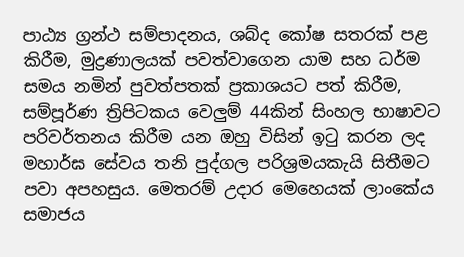පාඨ්‍ය ග්‍රන්ථ සම්පාදනය, ශබ්ද කෝෂ සතරක් පළ කිරීම, මුද්‍රණාලයක් පවත්වාගෙන යාම සහ ධර්ම සමය නමින් පුවත්පතක් ප්‍රකාශයට පත් කිරීම, සම්පූර්ණ ත්‍රිපිටකය වෙලුම් 44කින් සිංහල භාෂාවට පරිවර්තනය කිරීම යන ඔහු විසින් ඉටු කරන ලද මහාර්ඝ සේවය තනි පුද්ගල පරිශ්‍රමයකැයි සිතීමට පවා අපහසුය. මෙතරම් උදාර මෙහෙයක් ලාංකේය සමාජය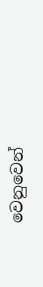වෙනුවෙන්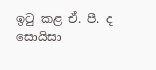ඉටු කළ ඒ. පී. ද සොයිසා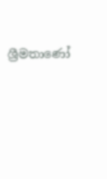ශ්‍රීමතාණෝ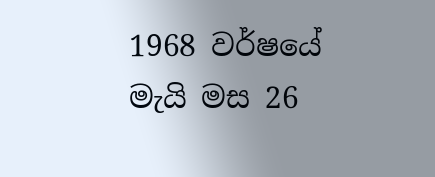1968 වර්ෂයේ මැයි මස 26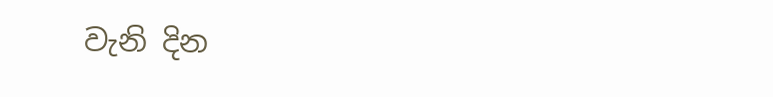වැනි දින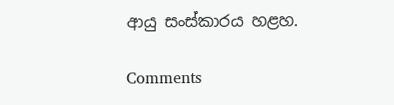ආයු සංස්කාරය හළහ.

Comments